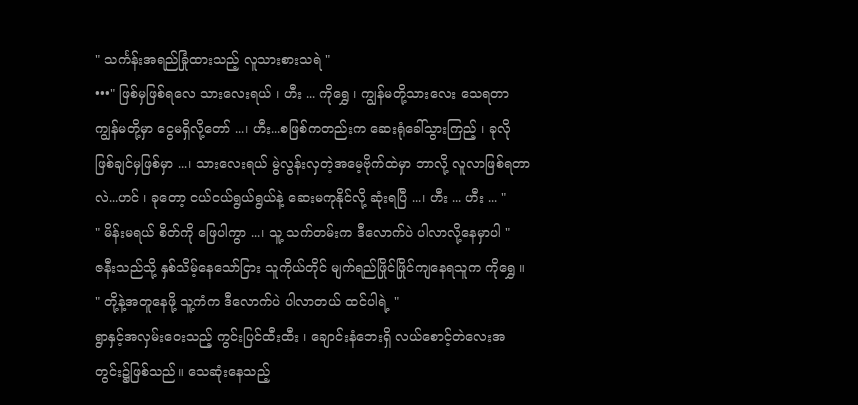" သင်္ကန်းအရည်ခြုံထားသည့် လူသားစားသရဲ "
•••" ဖြစ်မှဖြစ်ရလေ သားလေးရယ် ၊ ဟီး ... ကိုရွှေ ၊ ကျွန်မတို့သားလေး သေရတာ ကျွန်မတို့မှာ ငွေမရှိလို့တော် ...၊ ဟီး...စဖြစ်ကတည်းက ဆေးရုံခေါ်သွားကြည့် ၊ ခုလို ဖြစ်ချင်မှဖြစ်မှာ ...၊ သားလေးရယ် မွဲလွန်းလှတဲ့အမေ့ဗိုက်ထဲမှာ ဘာလို့ လူလာဖြစ်ရတာလဲ...ဟင် ၊ ခုတော့ ငယ်ငယ်ရွယ်ရွယ်နဲ့ ဆေးမကုနိုင်လို့ ဆုံးရပြီ ...၊ ဟီး ... ဟီး ... "
" မိန်းမရယ် စိတ်ကို ဖြေပါကွာ ...၊ သူ့ သက်တမ်းက ဒီလောက်ပဲ ပါလာလို့နေမှာပါ "
ဇနီးသည်သို့ နှစ်သိမ့်နေသော်ငြား သူကိုယ်တိုင် မျက်ရည်ဖြိုင်ဖြိုင်ကျနေရသူက ကိုရွှေ ။
" တို့နဲ့အတူနေဖို့ သူ့ကံက ဒီလောက်ပဲ ပါလာတယ် ထင်ပါရဲ့ "
ရွာနှင့်အလှမ်းဝေးသည့် ကွင်းပြင်ထီးထီး ၊ ချောင်းနံဘေးရှိ လယ်စောင့်တဲလေးအတွင်း၌ဖြစ်သည်။ သေဆုံးနေသည့်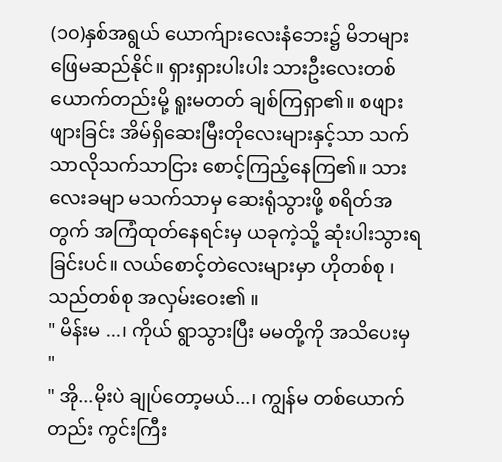(၁၀)နှစ်အရွယ် ယောက်ျားလေးနံဘေး၌ မိဘများ ဖြေမဆည်နိုင်။ ရှားရှားပါးပါး သားဦးလေးတစ်ယောက်တည်းမို့ ရူးမတတ် ချစ်ကြရှာ၏။ စဖျားဖျားခြင်း အိမ်ရှိဆေးမြီးတိုလေးများနှင့်သာ သက်သာလိုသက်သာငြား စောင့်ကြည့်နေကြ၏။ သားလေးခမျာ မသက်သာမှ ဆေးရုံသွားဖို့ စရိတ်အတွက် အကြံထုတ်နေရင်းမှ ယခုကဲ့သို့ ဆုံးပါးသွားရခြင်းပင်။ လယ်စောင့်တဲလေးများမှာ ဟိုတစ်စု ၊ သည်တစ်စု အလှမ်းဝေး၏ ။
" မိန်းမ ...၊ ကိုယ် ရွာသွားပြီး မမတို့ကို အသိပေးမှ "
" အို...မိုးပဲ ချုပ်တော့မယ်...၊ ကျွန်မ တစ်ယောက်တည်း ကွင်းကြီး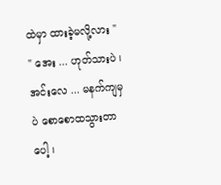ထဲမှာ ထားခဲ့မလို့လား "
" အေး ... ဟုတ်သားပဲ ၊ အင်းလေ ... မနက်ကျမှပဲ စောစောထသွားတာပေါ့ ၊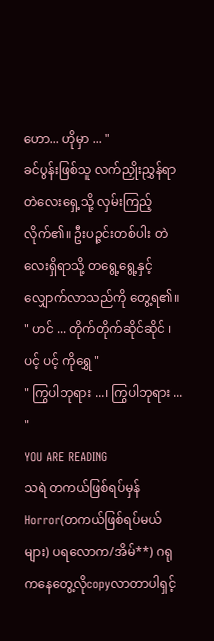ဟော... ဟိုမှာ ... "
ခင်ပွန်းဖြစ်သူ လက်ညှိုးညွှန်ရာ တဲလေးရှေ့သို့ လှမ်းကြည့်လိုက်၏။ ဦးပဉ္ဇင်းတစ်ပါး တဲလေးရှိရာသို့ တရွေ့ရွေ့နှင့်လျှောက်လာသည်ကို တွေ့ရ၏။
" ဟင် ... တိုက်တိုက်ဆိုင်ဆိုင် ၊ ပင့် ပင့် ကိုရွှေ "
" ကြွပါဘုရား ...၊ ကြွပါဘုရား ... "
YOU ARE READING
သရဲ တကယ်ဖြစ်ရပ်မှန်
Horror(တကယ်ဖြစ်ရပ်မယ်များ) ပရလောက/အိမ်**) ဂရုကနေတွေ့လိုcopyလာတာပါရှင့်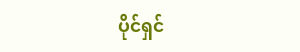ပိုင်ရှင်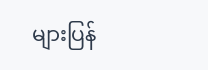များပြန်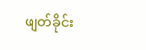ဖျတ်ခိုင်း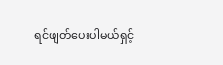ရင်ဖျတ်ပေးပါမယ်ရှင့်